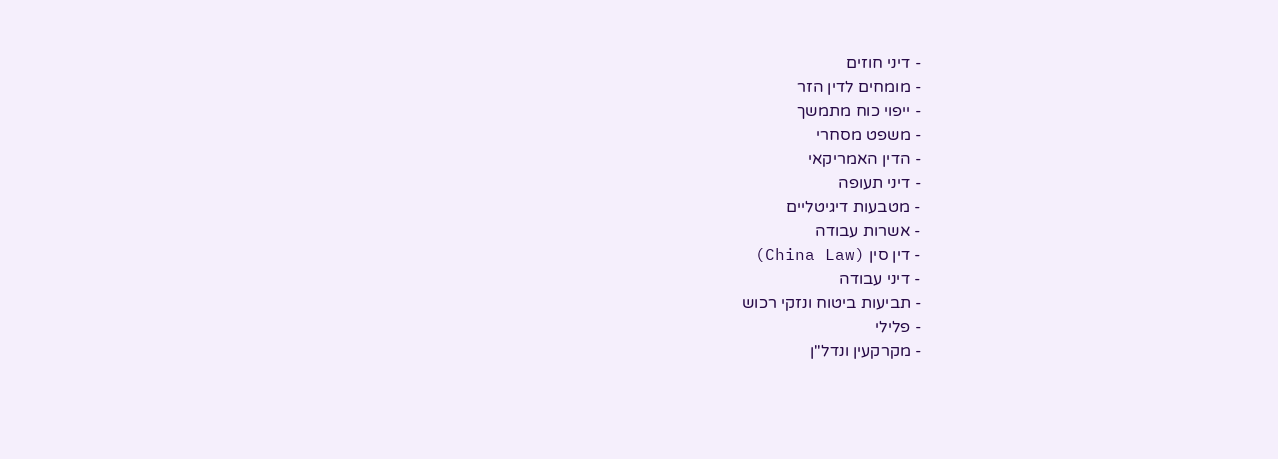- דיני חוזים
- מומחים לדין הזר
- ייפוי כוח מתמשך
- משפט מסחרי
- הדין האמריקאי
- דיני תעופה
- מטבעות דיגיטליים
- אשרות עבודה
- דין סין (China Law)
- דיני עבודה
- תביעות ביטוח ונזקי רכוש
- פלילי
- מקרקעין ונדל"ן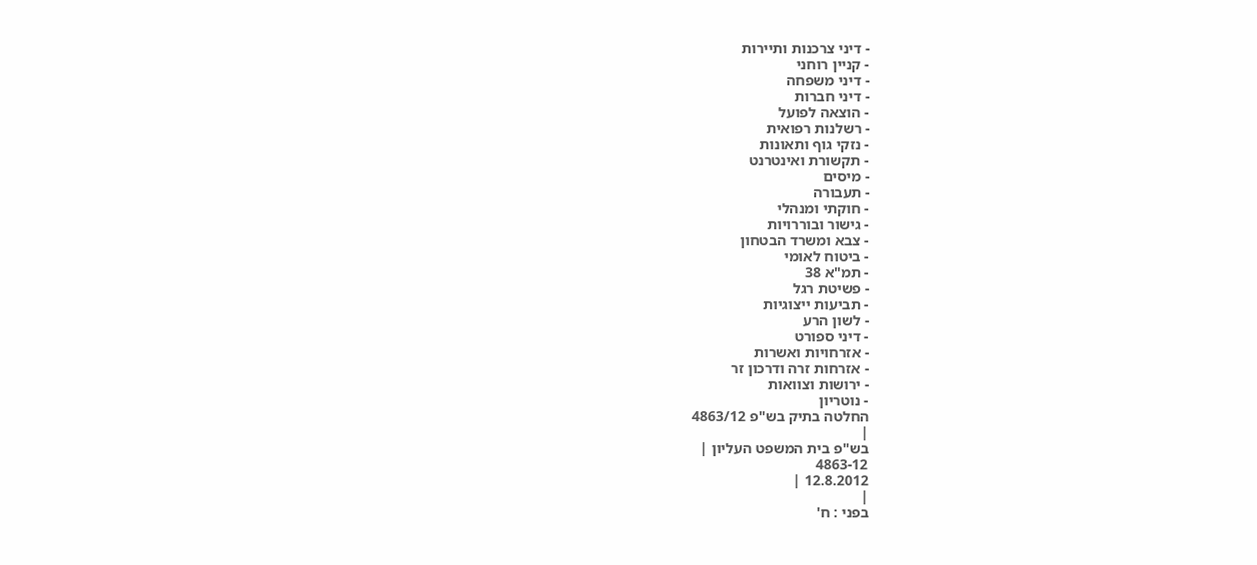- דיני צרכנות ותיירות
- קניין רוחני
- דיני משפחה
- דיני חברות
- הוצאה לפועל
- רשלנות רפואית
- נזקי גוף ותאונות
- תקשורת ואינטרנט
- מיסים
- תעבורה
- חוקתי ומנהלי
- גישור ובוררויות
- צבא ומשרד הבטחון
- ביטוח לאומי
- תמ"א 38
- פשיטת רגל
- תביעות ייצוגיות
- לשון הרע
- דיני ספורט
- אזרחויות ואשרות
- אזרחות זרה ודרכון זר
- ירושות וצוואות
- נוטריון
החלטה בתיק בש"פ 4863/12
|
בש"פ בית המשפט העליון |
4863-12
12.8.2012 |
|
בפני : ח'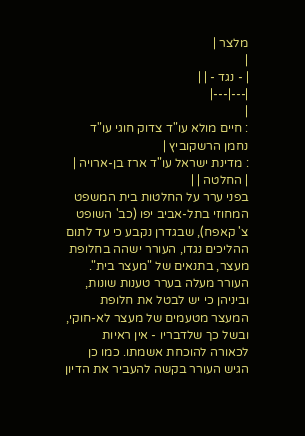מלצר |
|
| - נגד - | |
|---|---|
|
: חיים מולא עו"ד צדוק חוגי עו"ד נחמן הרשקוביץ |
: מדינת ישראל עו"ד ארז בן-ארויה |
| החלטה | |
בפני ערר על החלטות בית המשפט המחוזי בתל-אביב יפו (כב' השופט צ' קאפח), שבגדרן נקבע כי עד לתום ההליכים נגדו, העורר ישהה בחלופת מעצר, בתנאים של "מעצר בית". העורר מעלה בערר טענות שונות, וביניהן כי יש לבטל את חלופת המעצר מטעמים של מעצר לא-חוקי, ובשל כך שלדבריו - אין ראיות לכאורה להוכחת אשמתו. כמו כן הגיש העורר בקשה להעביר את הדיון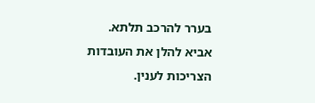בערר להרכב תלתא.
אביא להלן את העובדות הצריכות לענין.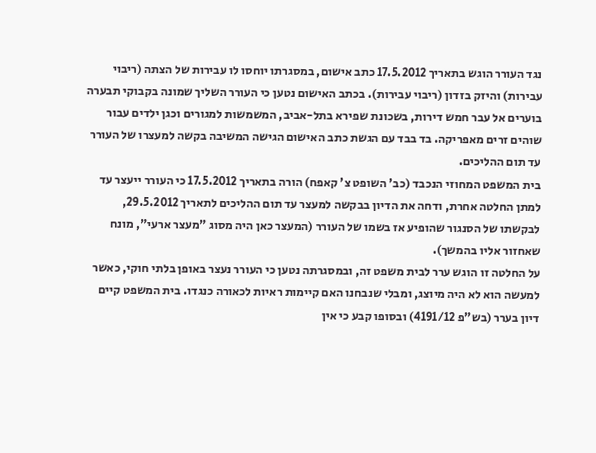נגד העורר הוגש בתאריך 17.5.2012 כתב אישום, במסגרתו יוחסו לו עבירות של הצתה (ריבוי עבירות) והיזק בזדון (ריבוי עבירות). בכתב האישום נטען כי העורר השליך שמונה בקבוקי תבערה בוערים אל עבר חמש דירות, בשכונת שפירא בתל-אביב, המשמשות למגורים וכגן ילדים עבור שוהים זרים מאפריקה. בד בבד עם הגשת כתב האישום הגישה המשיבה בקשה למעצרו של העורר עד תום ההליכים.
בית המשפט המחוזי הנכבד (כב' השופט צ' קאפח) הורה בתאריך 17.5.2012 כי העורר ייעצר עד למתן החלטה אחרת, ודחה את הדיון בבקשה למעצר עד תום ההליכים לתאריך 29.5.2012, לבקשתו של הסנגור שהופיע אז בשמו של העורר (המעצר כאן היה מסוג "מעצר ארעי", מונח שאחזור אליו בהמשך).
על החלטה זו הוגש ערר לבית משפט זה, ובמסגרתה נטען כי העורר נעצר באופן בלתי חוקי, כאשר למעשה הוא לא היה מיוצג, ומבלי שנבחנו האם קיימות ראיות לכאורה כנגדו. בית המשפט קיים דיון בערר (בש"פ 4191/12) ובסופו קבע כי אין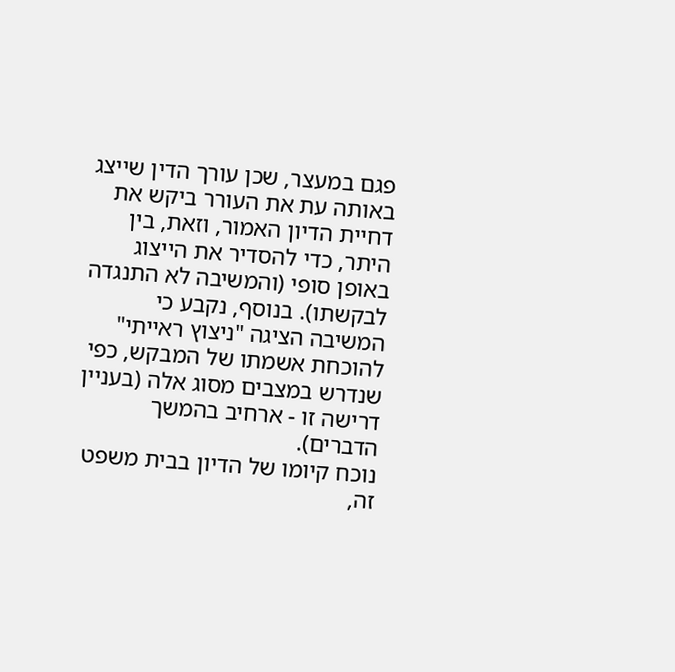פגם במעצר, שכן עורך הדין שייצג באותה עת את העורר ביקש את דחיית הדיון האמור, וזאת, בין היתר, כדי להסדיר את הייצוג באופן סופי (והמשיבה לא התנגדה לבקשתו). בנוסף, נקבע כי המשיבה הציגה "ניצוץ ראייתי" להוכחת אשמתו של המבקש, כפי שנדרש במצבים מסוג אלה (בעניין דרישה זו - ארחיב בהמשך הדברים).
נוכח קיומו של הדיון בבית משפט זה,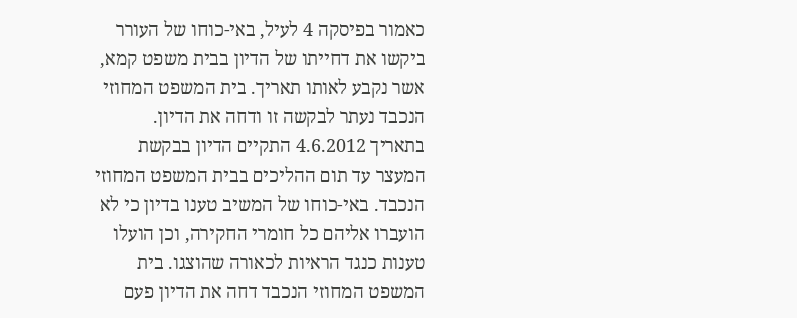כאמור בפיסקה 4 לעיל, באי-כוחו של העורר ביקשו את דחייתו של הדיון בבית משפט קמא, אשר נקבע לאותו תאריך. בית המשפט המחוזי הנכבד נעתר לבקשה זו ודחה את הדיון.
בתאריך 4.6.2012 התקיים הדיון בבקשת המעצר עד תום ההליכים בבית המשפט המחוזי הנכבד. באי-כוחו של המשיב טענו בדיון כי לא הועברו אליהם כל חומרי החקירה, וכן הועלו טענות כנגד הראיות לכאורה שהוצגו. בית המשפט המחוזי הנכבד דחה את הדיון פעם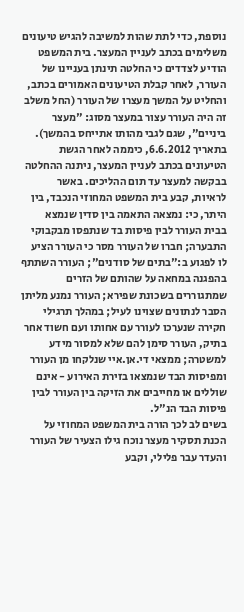נוספת, כדי לתת שהות למשיבה להגיש טיעונים משלימים בכתב לעניין המעצר. בית המשפט הודיע לצדדים כי החלטה תינתן בעניינו של העורר, לאחר קבלת הטיעונים האמורים בכתב, והחליט על המשך מעצרו של העורר (החל משלב זה היה העורר עצור במעצר מסוג: "מעצר ביניים", שגם לגבי מהותו אתייחס בהמשך).
בתאריך 6.6.2012, כיממה לאחר הגשת הטיעונים בכתב לעניין המעצר, ניתנה ההחלטה בבקשה למעצר עד תום ההליכים. באשר לראיות, קבע בית המשפט המחוזי הנכבד, בין היתר, כי: נמצאה התאמה בין סדין שנמצא בבית העורר לבין פיסות בד שנתפסו מבקבוקי התבערה; חברו של העורר מסר כי העורר הציע לו לפגוע ב:"בתים של סודנים"; העורר השתתף בהפגנה במחאה על שהותם של הזרים שמתגוררים בשכונת שפירא; העורר נמנע מליתן הסבר לנתונים שצוינו לעיל; במהלך תרגילי חקירה שנערכו לעורר עם אחותו ועם חשוד אחר בתיק, העורר סימן להם שלא למסור מידע למשטרה; ממצאי די.אן.איי שנלקחו מן העורר ומפיסות הבד שנמצאו בזירת האירוע - אינם שוללים או מחייבים את הזיקה בין העורר לבין פיסות הבד הנ"ל.
בשים לב לכך הורה בית המשפט המחוזי על הכנת תסקיר מעצר נוכח גילו הצעיר של העורר והעדר עבר פלילי, וקבע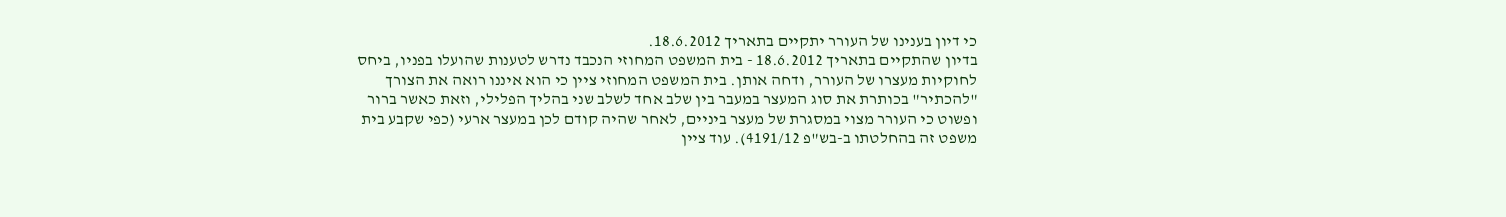כי דיון בענינו של העורר יתקיים בתאריך 18.6.2012.
בדיון שהתקיים בתאריך 18.6.2012 - בית המשפט המחוזי הנכבד נדרש לטענות שהועלו בפניו, ביחס לחוקיות מעצרו של העורר, ודחה אותן. בית המשפט המחוזי ציין כי הוא איננו רואה את הצורך "להכתיר" בכותרת את סוג המעצר במעבר בין שלב אחד לשלב שני בהליך הפלילי, וזאת כאשר ברור ופשוט כי העורר מצוי במסגרת של מעצר ביניים, לאחר שהיה קודם לכן במעצר ארעי (כפי שקבע בית משפט זה בהחלטתו ב-בש"פ 4191/12). עוד ציין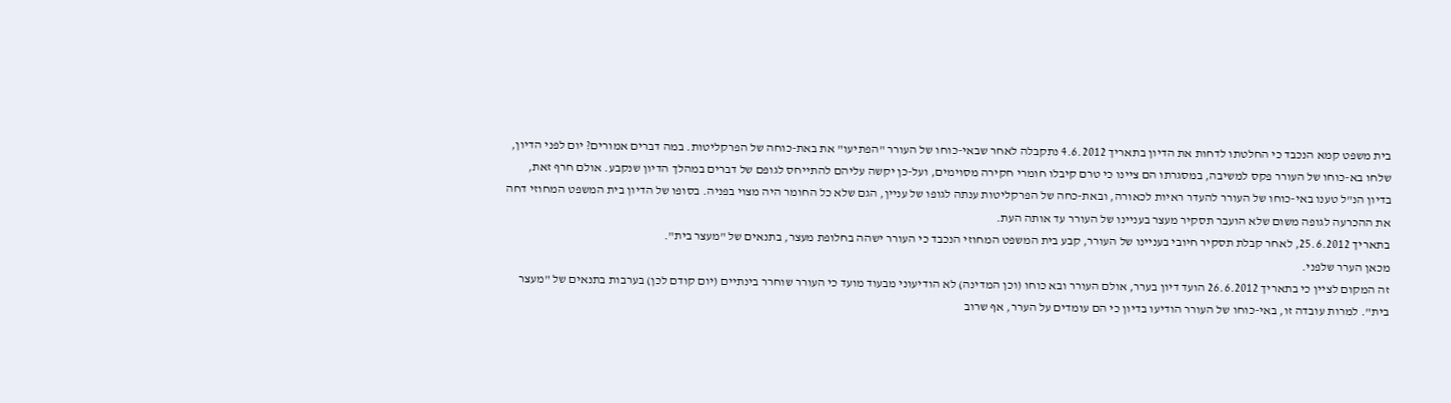בית משפט קמא הנכבד כי החלטתו לדחות את הדיון בתאריך 4.6.2012 נתקבלה לאחר שבאי-כוחו של העורר "הפתיעו" את באת-כוחה של הפרקליטות. במה דברים אמורים? יום לפני הדיון, שלחו בא-כוחו של העורר פקס למשיבה, במסגרתו הם ציינו כי טרם קיבלו חומרי חקירה מסוימים, ועל-כן יקשה עליהם להתייחס לגופם של דברים במהלך הדיון שנקבע. אולם חרף זאת, בדיון הנ"ל טענו באי-כוחו של העורר להעדר ראיות לכאורה, ובאת-כחה של הפרקליטות ענתה לגופו של עניין, הגם שלא כל החומר היה מצוי בפניה. בסופו של הדיון בית המשפט המחוזי דחה את ההכרעה לגופה משום שלא הועבר תסקיר מעצר בעניינו של העורר עד אותה העת.
בתאריך 25.6.2012, לאחר קבלת תסקיר חיובי בעניינו של העורר, קבע בית המשפט המחוזי הנכבד כי העורר ישהה בחלופת מעצר, בתנאים של "מעצר בית".
מכאן הערר שלפני.
זה המקום לציין כי בתאריך 26.6.2012 הועד דיון בערר, אולם העורר ובא כוחו (וכן המדינה) לא הודיעוני מבעוד מועד כי העורר שוחרר בינתיים (יום קודם לכן) בערבות בתנאים של "מעצר בית". למרות עובדה זו, באי-כוחו של העורר הודיעו בדיון כי הם עומדים על הערר, אף שרוב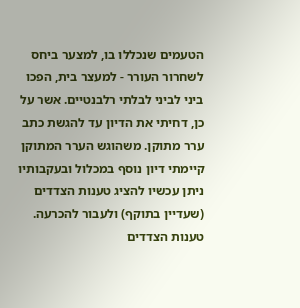הטעמים שנכללו בו, למצער ביחס לשחרור העורר - למעצר בית, הפכו ביני לביני לבלתי רלבנטיים. אשר על כן, דחיתי את הדיון עד להגשת כתב ערר מתוקן. משהוגש הערר המתוקן קיימתי דיון נוסף במכלול ובעקבותיו ניתן עכשיו להציג טענות הצדדים (שעדיין בתוקף) ולעבור להכרעה.
טענות הצדדים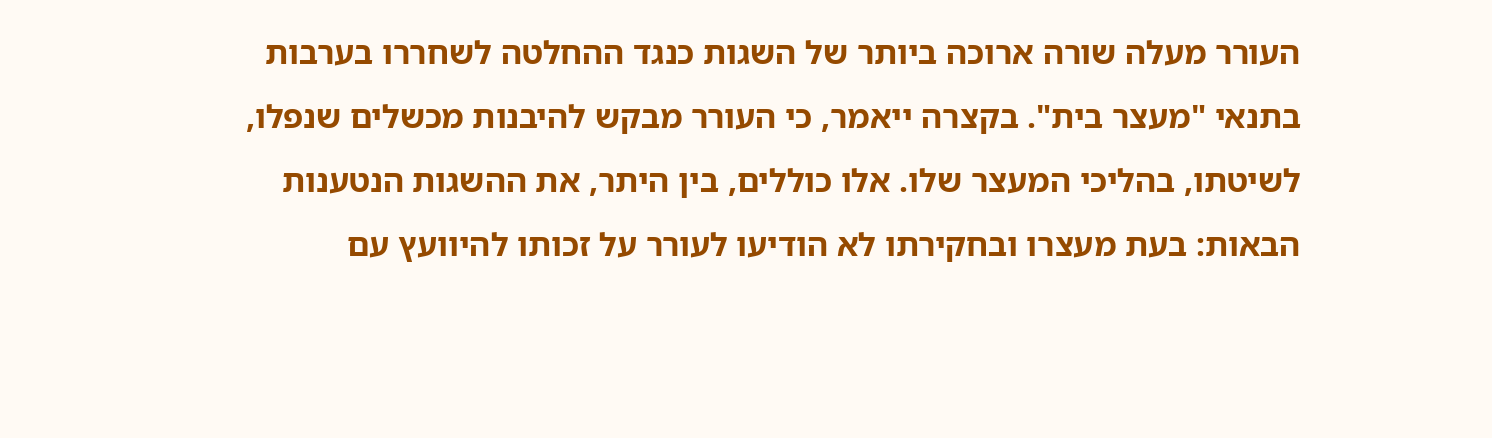העורר מעלה שורה ארוכה ביותר של השגות כנגד ההחלטה לשחררו בערבות בתנאי "מעצר בית". בקצרה ייאמר, כי העורר מבקש להיבנות מכשלים שנפלו, לשיטתו, בהליכי המעצר שלו. אלו כוללים, בין היתר, את ההשגות הנטענות הבאות: בעת מעצרו ובחקירתו לא הודיעו לעורר על זכותו להיוועץ עם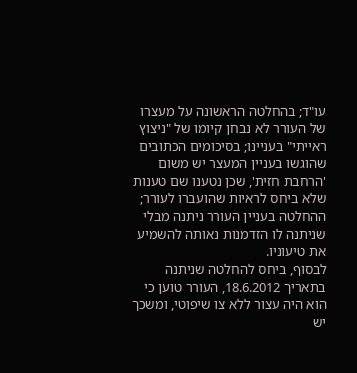עו"ד; בהחלטה הראשונה על מעצרו של העורר לא נבחן קיומו של "ניצוץ ראייתי" בעניינו; בסיכומים הכתובים שהוגשו בעניין המעצר יש משום 'הרחבת חזית', שכן נטענו שם טענות שלא ביחס לראיות שהועברו לעורר; ההחלטה בעניין העורר ניתנה מבלי שניתנה לו הזדמנות נאותה להשמיע את טיעוניו.
לבסוף, ביחס להחלטה שניתנה בתאריך 18.6.2012, העורר טוען כי הוא היה עצור ללא צו שיפוטי, ומשכך יש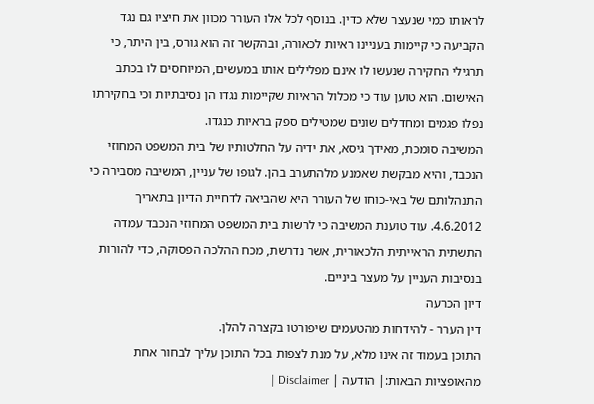לראותו כמי שנעצר שלא כדין. בנוסף לכל אלו העורר מכוון את חיציו גם נגד הקביעה כי קיימות בעניינו ראיות לכאורה, ובהקשר זה הוא גורס, בין היתר, כי תרגילי החקירה שנעשו לו אינם מפלילים אותו במעשים, המיוחסים לו בכתב האישום. הוא טוען עוד כי מכלול הראיות שקיימות נגדו הן נסיבתיות וכי בחקירתו נפלו פגמים ומחדלים שונים שמטילים ספק בראיות כנגדו.
המשיבה סומכת, מאידך גיסא, את ידיה על החלטותיו של בית המשפט המחוזי הנכבד, והיא מבקשת שאמנע מלהתערב בהן. לגופו של עניין, המשיבה מסבירה כי התנהלותם של באי-כוחו של העורר היא שהביאה לדחיית הדיון בתאריך 4.6.2012. עוד טוענת המשיבה כי לרשות בית המשפט המחוזי הנכבד עמדה התשתית הראייתית הלכאורית, אשר נדרשת, מכח ההלכה הפסוקה, כדי להורות בנסיבות העניין על מעצר ביניים.
דיון הכרעה
דין הערר - להידחות מהטעמים שיפורטו בקצרה להלן.
התוכן בעמוד זה אינו מלא, על מנת לצפות בכל התוכן עליך לבחור אחת מהאופציות הבאות:| הודעה | Disclaimer |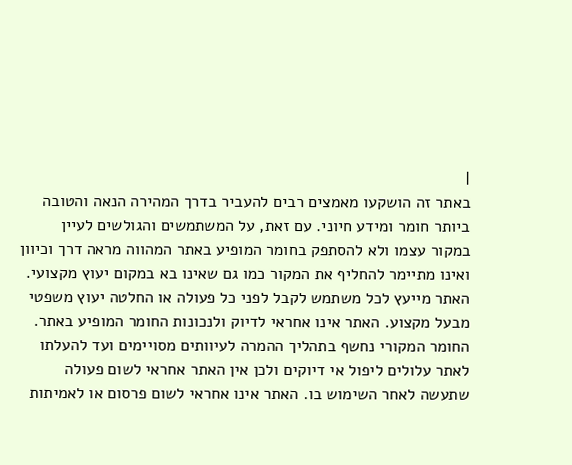|
באתר זה הושקעו מאמצים רבים להעביר בדרך המהירה הנאה והטובה ביותר חומר ומידע חיוני. עם זאת, על המשתמשים והגולשים לעיין במקור עצמו ולא להסתפק בחומר המופיע באתר המהווה מראה דרך וכיוון ואינו מתיימר להחליף את המקור כמו גם שאינו בא במקום יעוץ מקצועי. האתר מייעץ לכל משתמש לקבל לפני כל פעולה או החלטה יעוץ משפטי מבעל מקצוע. האתר אינו אחראי לדיוק ולנכונות החומר המופיע באתר. החומר המקורי נחשף בתהליך ההמרה לעיוותים מסויימים ועד להעלתו לאתר עלולים ליפול אי דיוקים ולכן אין האתר אחראי לשום פעולה שתעשה לאחר השימוש בו. האתר אינו אחראי לשום פרסום או לאמיתות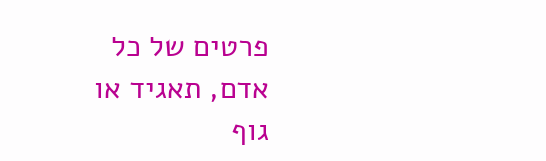פרטים של כל אדם, תאגיד או גוף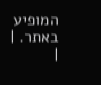המופיע באתר. |
|